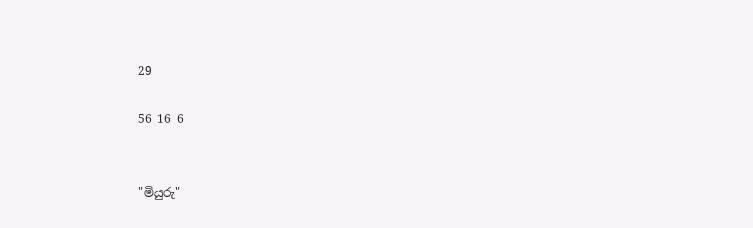29

56 16 6


"මියුරු"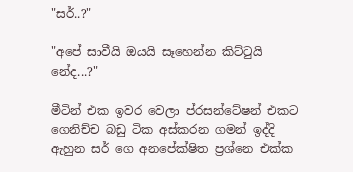"සර්..?"

"අපේ සාවීයි ඔයයි සෑහෙන්න කිට්ටුයි නේද...?"

මීටින් එක ඉවර වෙලා ප්රසන්ටේෂන් එකට ගෙනිච්ච බඩු ටික අස්කරන ගමන් ඉද්දි ඇහුන සර් ගෙ අනපේක්ෂිත ප්‍රශ්නෙ එක්ක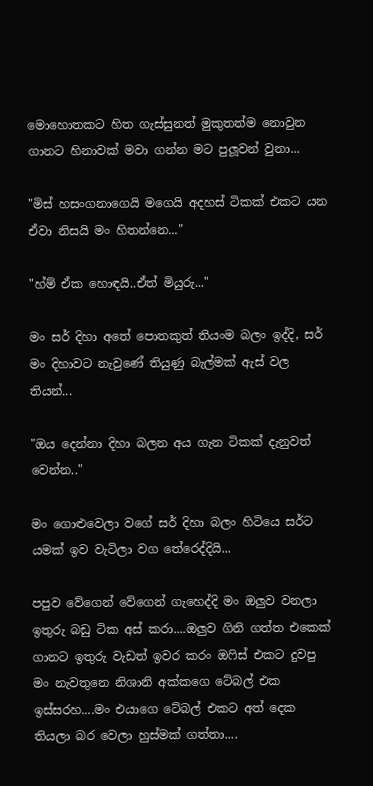මොහොතකට හිත ගැස්සුනත් මුකුතත්ම නොවුන ගානට හිනාවක් මවා ගන්න මට පුලූවන් වුනා...

"මිස් හසංගනාගෙයි මගෙයි අදහස් ටිකක් එකට යන ඒවා නිසයි මං හිතන්නෙ..."

"හ්ම් ඒක හොඳයි..ඒත් මියුරු..."

මං සර් දිහා අතේ පොතකුත් තියංම බලං ඉද්දි, සර් මං දිහාවට නැවුණේ තියුණු බැල්මක් ඇස් වල තියන්...

"ඔය දෙන්නා දිහා බලන අය ගැන ටිකක් දැනුවත් වෙන්න.."

මං ගොළුවෙලා වගේ සර් දිහා බලං හිටියෙ සර්ට යමක් ඉව වැටිලා වග තේරෙද්දියි...

පපුව වේගෙන් වේගෙන් ගැහෙද්දි මං ඔලුව වනලා ඉතුරු බඩු ටික අස් කරා....ඔලුව ගිනි ගත්ත එකෙක් ගානට ඉතුරු වැඩත් ඉවර කරං ඔෆිස් එකට දුවපු මං නැවතුනෙ නිශානි අක්කගෙ ටේබල් එක ඉස්සරහ....මං එයාගෙ ටේබල් එකට අත් දෙක තියලා බර වෙලා හුස්මක් ගත්තා....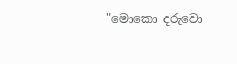"මොකො දරුවො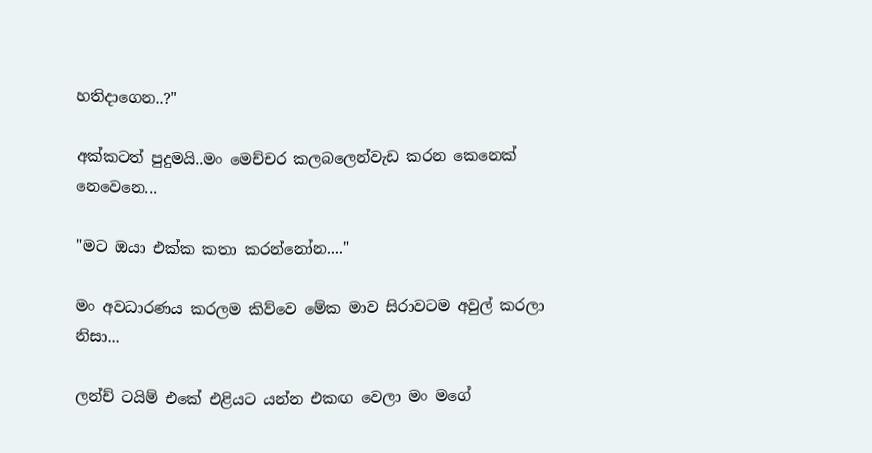හතිදාගෙන..?"

අක්කටත් පුදුමයි..මං මෙච්චර කලබලෙන්වැඩ කරන කෙනෙක් නෙවෙනෙ...

"මට ඔයා එක්ක කතා කරන්නෝන...."

මං අවධාරණය කරලම කිව්වෙ මේක මාව සිරාවටම අවුල් කරලා නිසා...

ලන්ච් ටයිම් එකේ එළියට යන්න එකඟ වෙලා මං මගේ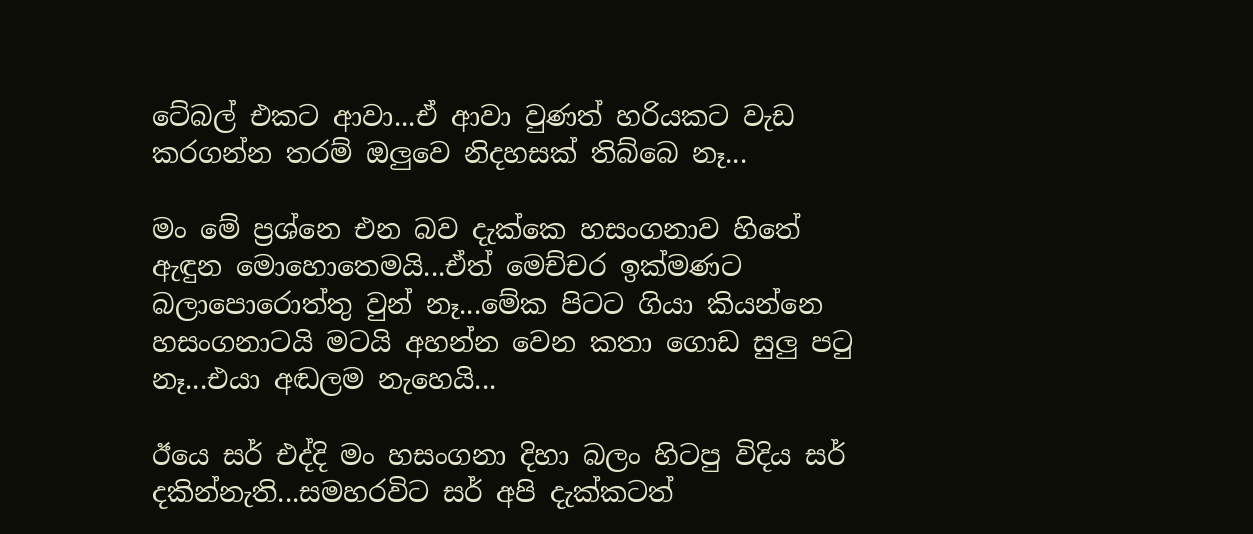ටේබල් එකට ආවා...ඒ ආවා වුණත් හරියකට වැඩ කරගන්න තරම් ඔලුවෙ නිදහසක් තිබ්බෙ නෑ...

මං මේ ප්‍රශ්නෙ එන බව දැක්කෙ හසංගනාව හිතේ ඇඳුන මොහොතෙමයි...ඒත් මෙච්චර ඉක්මණට බලාපොරොත්තු වුන් නෑ...මේක පිටට ගියා කියන්නෙ හසංගනාටයි මටයි අහන්න වෙන කතා ගොඩ සුලු පටු නෑ...එයා අඬලම නැහෙයි...

ඊයෙ සර් එද්දි මං හසංගනා දිහා බලං හිටපු විදිය සර් දකින්නැති...සමහරවිට සර් අපි දැක්කටත්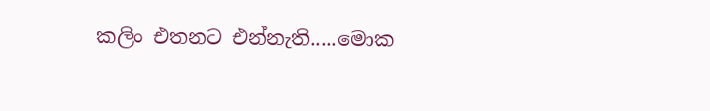කලිං එතනට එන්නැති.....මොක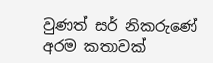වුණත් සර් නිකරුණේ අරම කතාවක්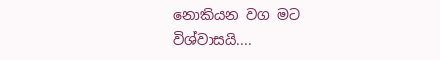නොකියන වග මට විශ්වාසයි....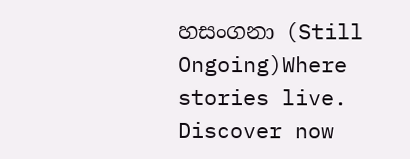හසංගනා (Still Ongoing)Where stories live. Discover now